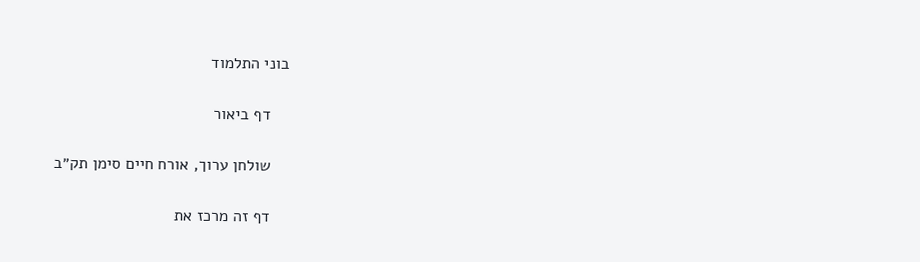בוני התלמוד

    דף ביאור

    שולחן ערוך, אורח חיים סימן תק״ב

    דף זה מרכז את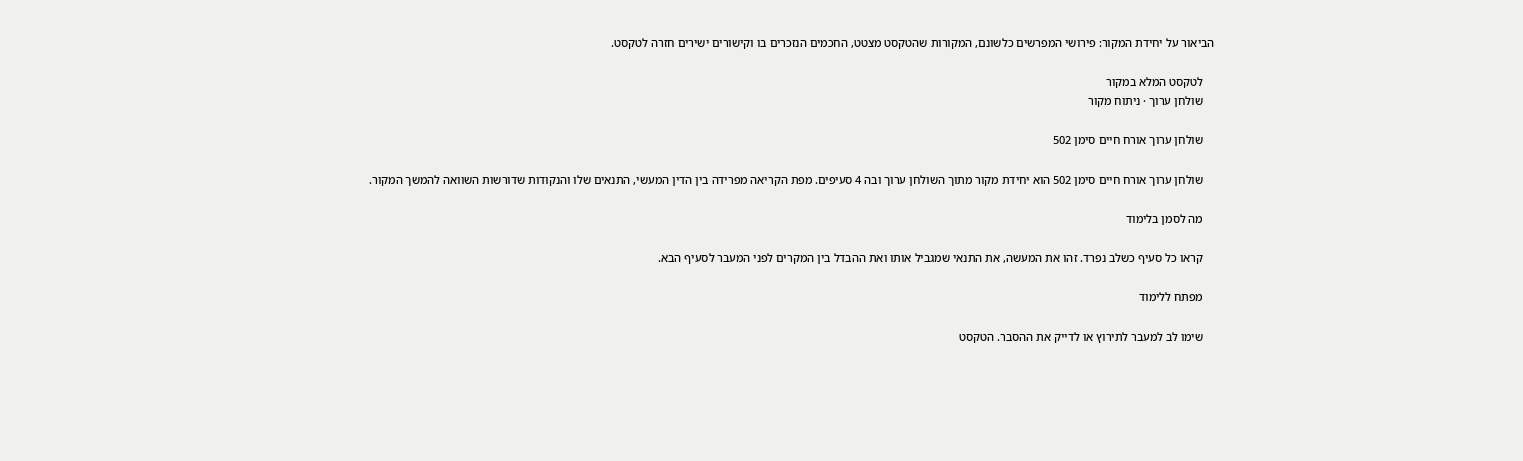הביאור על יחידת המקור: פירושי המפרשים כלשונם, המקורות שהטקסט מצטט, החכמים הנזכרים בו וקישורים ישירים חזרה לטקסט.

    לטקסט המלא במקור
    שולחן ערוך · ניתוח מקור

    שולחן ערוך אורח חיים סימן 502

    שולחן ערוך אורח חיים סימן 502 הוא יחידת מקור מתוך השולחן ערוך ובה 4 סעיפים. מפת הקריאה מפרידה בין הדין המעשי, התנאים שלו והנקודות שדורשות השוואה להמשך המקור.

    מה לסמן בלימוד

    קראו כל סעיף כשלב נפרד. זהו את המעשה, את התנאי שמגביל אותו ואת ההבדל בין המקרים לפני המעבר לסעיף הבא.

    מפתח ללימוד

    שימו לב למעבר לתירוץ או לדייק את ההסבר. הטקסט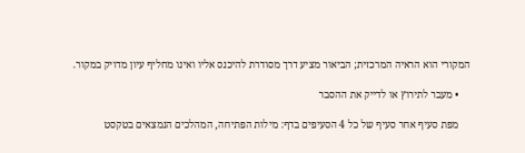המקורי הוא הראיה המרכזית; הביאור מציע דרך מסודרת להיכנס אליו ואינו מחליף עיון מדויק במקור.

    • מעבר לתירוץ או לדייק את ההסבר

    מפת סעיף אחר סעיף של כל 4 הסעיפים בדף: מילות הפתיחה, המהלכים הנמצאים בטקסט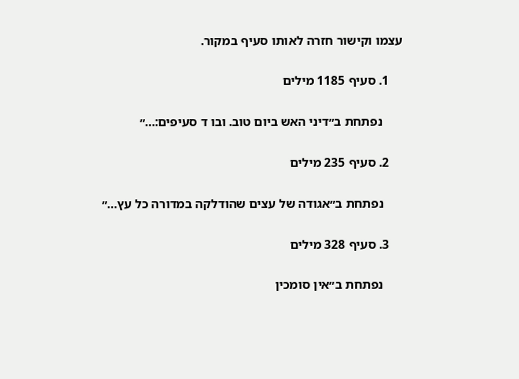עצמו וקישור חזרה לאותו סעיף במקור.

    1. סעיף 1185 מילים

      נפתחת ב״דיני האש ביום טוב. ובו ד סעיפים:…״

    2. סעיף 235 מילים

      נפתחת ב״אגודה של עצים שהודלקה במדורה כל עץ…״

    3. סעיף 328 מילים

      נפתחת ב״אין סומכין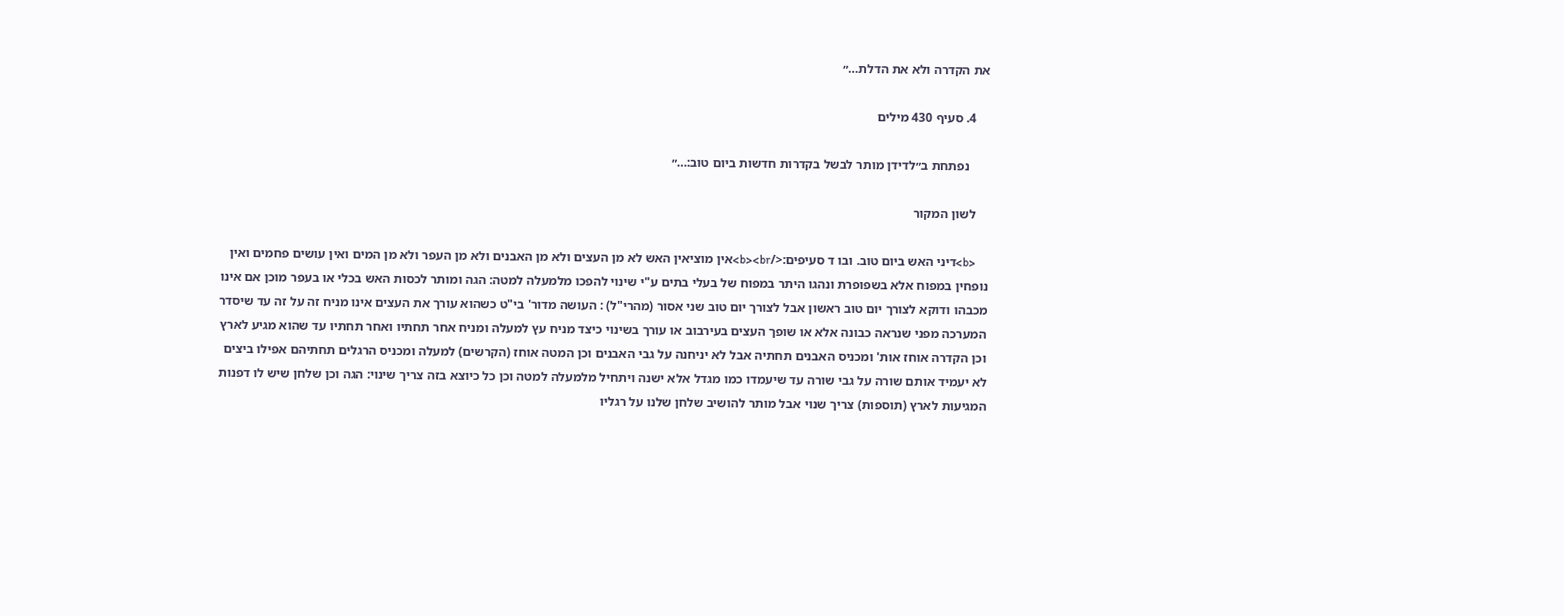את הקדרה ולא את הדלת…״

    4. סעיף 430 מילים

      נפתחת ב״לדידן מותר לבשל בקדרות חדשות ביום טוב:…״

    לשון המקור

    <b>דיני האש ביום טוב. ובו ד סעיפים:</b><br>אין מוציאין האש לא מן העצים ולא מן האבנים ולא מן העפר ולא מן המים ואין עושים פחמים ואין נופחין במפוח אלא בשפופרת ונהגו היתר במפוח של בעלי בתים ע"י שינוי להפכו מלמעלה למטה: הגה ומותר לכסות האש בכלי או בעפר מוכן אם אינו מכבהו ודוקא לצורך יום טוב ראשון אבל לצורך יום טוב שני אסור (מהרי"ל) : העושה מדור' בי"ט כשהוא עורך את העצים אינו מניח זה על זה עד שיסדר המערכה מפני שנראה כבונה אלא או שופך העצים בעירבוב או עורך בשינוי כיצד מניח עץ למעלה ומניח אחר תחתיו ואחר תחתיו עד שהוא מגיע לארץ וכן הקדרה אוחז אות' ומכניס האבנים תחתיה אבל לא יניחנה על גבי האבנים וכן המטה אוחז (הקרשים) למעלה ומכניס הרגלים תחתיהם אפילו ביצים לא יעמיד אותם שורה על גבי שורה עד שיעמדו כמו מגדל אלא ישנה ויתחיל מלמעלה למטה וכן כל כיוצא בזה צריך שינוי: הגה וכן שלחן שיש לו דפנות המגיעות לארץ (תוספות) צריך שנוי אבל מותר להושיב שלחן שלנו על רגליו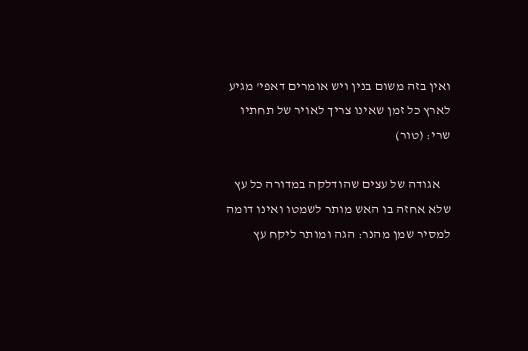ואין בזה משום בנין ויש אומרים דאפי' מגיע לארץ כל זמן שאינו צריך לאויר של תחתיו שרי: (טור)

    אגודה של עצים שהודלקה במדורה כל עץ שלא אחזה בו האש מותר לשמטו ואינו דומה למסיר שמן מהנר: הגה ומותר ליקח עץ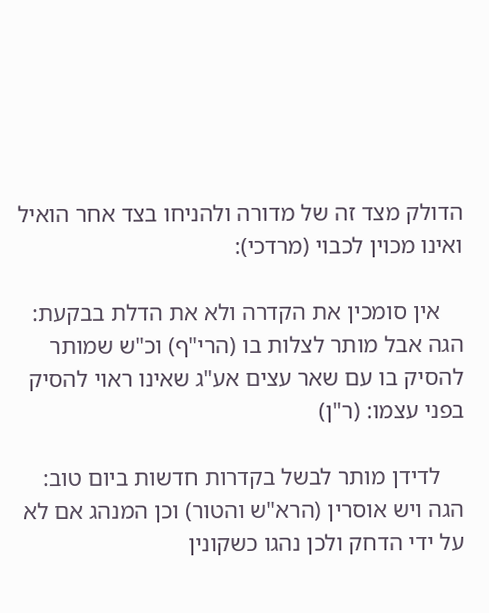הדולק מצד זה של מדורה ולהניחו בצד אחר הואיל ואינו מכוין לכבוי (מרדכי):

    אין סומכין את הקדרה ולא את הדלת בבקעת: הגה אבל מותר לצלות בו (הרי"ף) וכ"ש שמותר להסיק בו עם שאר עצים אע"ג שאינו ראוי להסיק בפני עצמו: (ר"ן)

    לדידן מותר לבשל בקדרות חדשות ביום טוב: הגה ויש אוסרין (הרא"ש והטור) וכן המנהג אם לא על ידי הדחק ולכן נהגו כשקונין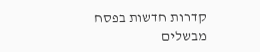קדרות חדשות בפסח מבשלים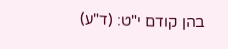בהן קודם י"ט: (ד"ע)